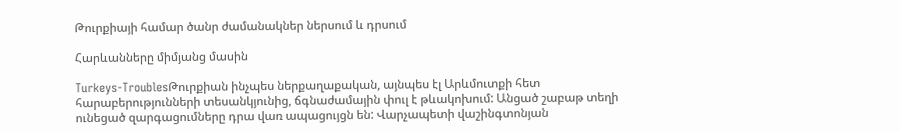Թուրքիայի համար ծանր ժամանակներ ներսում և դրսում

Հարևանները միմյանց մասին

Turkeys-TroublesԹուրքիան ինչպես ներքաղաքական, այնպես էլ Արևմուտքի հետ հարաբերությունների տեսանկյունից, ճգնաժամային փուլ է թևակոխում: Անցած շաբաթ տեղի ունեցած զարգացումները դրա վառ ապացույցն են: Վարչապետի վաշինգտոնյան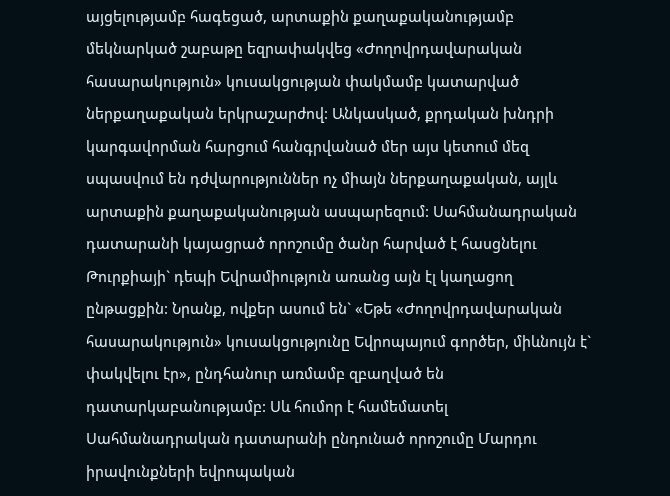այցելությամբ հագեցած, արտաքին քաղաքականությամբ մեկնարկած շաբաթը եզրափակվեց «Ժողովրդավարական հասարակություն» կուսակցության փակմամբ կատարված ներքաղաքական երկրաշարժով: Անկասկած, քրդական խնդրի կարգավորման հարցում հանգրվանած մեր այս կետում մեզ սպասվում են դժվարություններ ոչ միայն ներքաղաքական, այլև արտաքին քաղաքականության ասպարեզում: Սահմանադրական դատարանի կայացրած որոշումը ծանր հարված է հասցնելու Թուրքիայի` դեպի Եվրամիություն առանց այն էլ կաղացող ընթացքին: Նրանք, ովքեր ասում են` «Եթե «Ժողովրդավարական հասարակություն» կուսակցությունը Եվրոպայում գործեր, միևնույն է` փակվելու էր», ընդհանուր առմամբ զբաղված են դատարկաբանությամբ: Սև հումոր է համեմատել Սահմանադրական դատարանի ընդունած որոշումը Մարդու իրավունքների եվրոպական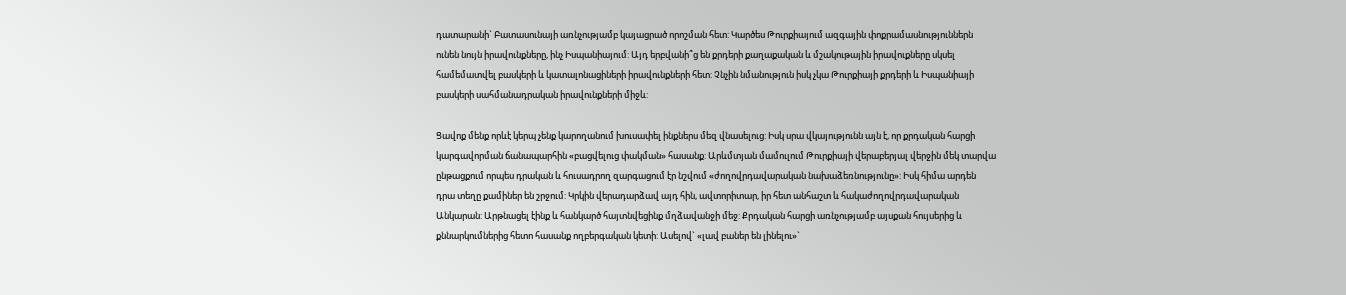դատարանի` Բատասունայի առնչությամբ կայացրած որոշման հետ: Կարծես Թուրքիայում ազգային փոքրամասնություններն ունեն նույն իրավունքները, ինչ Իսպանիայում: Այդ երբվանի՞ց են քրդերի քաղաքական և մշակութային իրավուքները սկսել համեմատվել բասկերի և կատալոնացիների իրավունքների հետ: Չնչին նմանություն իսկ չկա Թուրքիայի քրդերի և Իսպանիայի բասկերի սահմանադրական իրավունքների միջև:

Ցավոք մենք որևէ կերպ չենք կարողանում խուսափել ինքներս մեզ վնասելուց: Իսկ սրա վկայությունն այն է, որ քրդական հարցի կարգավորման ճանապարհին «բացվելուց փակման» հասանք: Արևմտյան մամուլում Թուրքիայի վերաբերյալ վերջին մեկ տարվա ընթացքում որպես դրական և հուսադրող զարգացում էր նշվում «ժողովրդավարական նախաձեռնությունը»: Իսկ հիմա արդեն դրա տեղը քամիներ են շրջում: Կրկին վերադարձավ այդ հին, ավտորիտար, իր հետ անհաշտ և հակաժողովրդավարական Անկարան: Արթնացել էինք և հանկարծ հայտնվեցինք մղձավանջի մեջ: Քրդական հարցի առնչությամբ այսքան հույսերից և քննարկումներից հետո հասանք ողբերգական կետի: Ասելով` «լավ բաներ են լինելու»`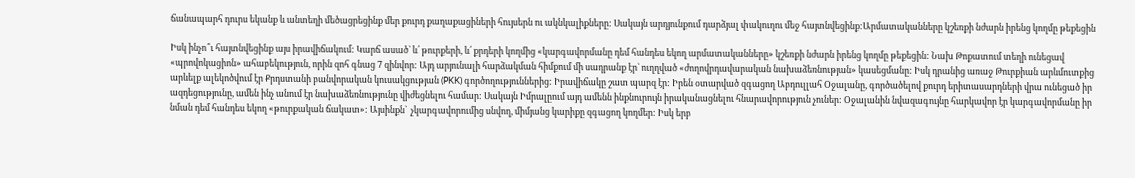ճանապարհ դուրս եկանք և անտեղի մեծացրեցինք մեր քուրդ քաղաքացիների հույսերն ու ակնկալիքները: Սակայն արդյունքում դարձյալ փակուղու մեջ հայտնվեցինք:Արմատականները կշեռքի նժարն իրենց կողմը թեքեցին

Իսկ ինչո՞ւ հայտնվեցինք այս իրավիճակում: Կարճ ասած` և՛ թուրքերի, և՛ քրդերի կողմից «կարգավորմանը դեմ հանդես եկող արմատականները» կշեռքի նժարն իրենց կողմը թեքեցին: Նախ Թոքատում տեղի ունեցավ «պրովոկացիոն» ահաբեկություն, որին զոհ գնաց 7 զինվոր: Այդ արյունալի հարձակման հիմքում մի սադրանք էր` ուղղված «ժողովրդավարական նախաձեռնության» կասեցմանը: Իսկ դրանից առաջ Թուրքիան արևմուտքից արևելք ալեկոծվում էր Քրդստանի բանվորական կուսակցության (PKK) գործողություններից: Իրավիճակը շատ պարզ էր: Իրեն օտարված զգացող Աբդուլլահ Օջալանը, գործածելով քուրդ երիտասարդների վրա ունեցած իր ազդեցությունը, ամեն ինչ անում էր նախաձեռնությունը վիժեցնելու համար: Սակայն Իմրալըում այդ ամենն ինքնուրույն իրականացնելու հնարավորություն չուներ: Օջալանին նվազագույնը հարկավոր էր կարգավորմանը իր նման դեմ հանդես եկող «թուրքական ճակատ»: Այսինքն`  չկարգավորումից սնվող, միմյանց կարիքը զգացող կողմեր: Իսկ երբ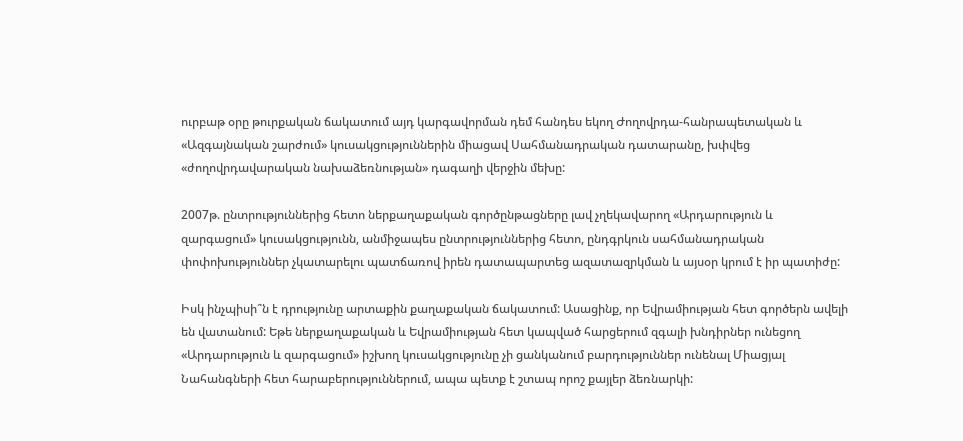ուրբաթ օրը թուրքական ճակատում այդ կարգավորման դեմ հանդես եկող Ժողովրդա-հանրապետական և «Ազգայնական շարժում» կուսակցություններին միացավ Սահմանադրական դատարանը, խփվեց «ժողովրդավարական նախաձեռնության» դագաղի վերջին մեխը:

2007թ. ընտրություններից հետո ներքաղաքական գործընթացները լավ չղեկավարող «Արդարություն և զարգացում» կուսակցությունն, անմիջապես ընտրություններից հետո, ընդգրկուն սահմանադրական փոփոխություններ չկատարելու պատճառով իրեն դատապարտեց ազատազրկման և այսօր կրում է իր պատիժը:

Իսկ ինչպիսի՞ն է դրությունը արտաքին քաղաքական ճակատում: Ասացինք, որ Եվրամիության հետ գործերն ավելի են վատանում: Եթե ներքաղաքական և Եվրամիության հետ կապված հարցերում զգալի խնդիրներ ունեցող «Արդարություն և զարգացում» իշխող կուսակցությունը չի ցանկանում բարդություններ ունենալ Միացյալ Նահանգների հետ հարաբերություններում, ապա պետք է շտապ որոշ քայլեր ձեռնարկի: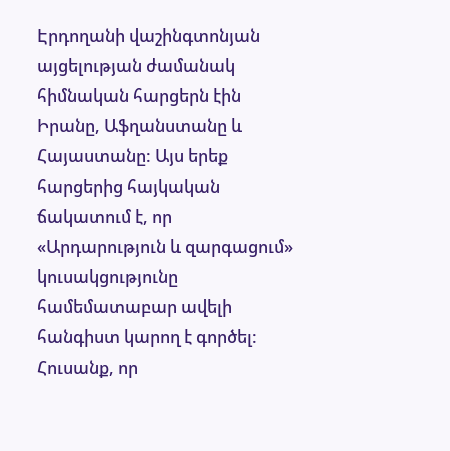Էրդողանի վաշինգտոնյան այցելության ժամանակ հիմնական հարցերն էին Իրանը, Աֆղանստանը և Հայաստանը: Այս երեք հարցերից հայկական ճակատում է, որ «Արդարություն և զարգացում» կուսակցությունը համեմատաբար ավելի հանգիստ կարող է գործել: Հուսանք, որ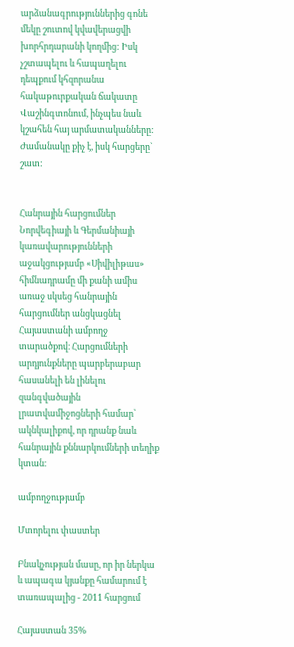արձանագրություններից գոնե մեկը շուտով կվավերացվի խորհրդարանի կողմից: Իսկ չշտապելու և հապաղելու դեպքում կհզորանա հակաթուրքական ճակատը Վաշինգտոնում, ինչպես նաև կշահեն հայ արմատականները: Ժամանակը քիչ է, իսկ հարցերը` շատ:


Հանրային հարցումներ
Նորվեգիայի և Գերմանիայի կառավարությունների աջակցությամբ «Սիվիլիթաս» հիմնադրամը մի քանի ամիս առաջ սկսեց հանրային հարցումներ անցկացնել Հայաստանի ամբողջ տարածքով։ Հարցումների արդյունքները պարբերաբար հասանելի են լինելու զանգվածային լրատվամիջոցների համար՝ ակնկալիքով, որ դրանք նաև հանրային քննարկումների տեղիք կտան։

ամբողջությամբ

Մտորելու փաստեր

Բնակչության մասը, որ իր ներկա և ապագա կյանքը համարում է տառապալից - 2011 հարցում

Հայաստան 35%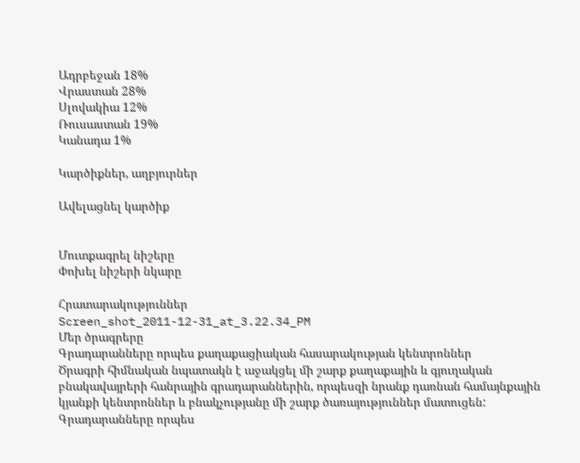Ադրբեջան 18%
Վրաստան 28%
Սլովակիա 12%
Ռուսաստան 19%
Կանադա 1%

Կարծիքներ, աղբյուրներ

Ավելացնել կարծիք


Մուտքագրել նիշերը
Փոխել նիշերի նկարը

Հրատարակություններ
Screen_shot_2011-12-31_at_3.22.34_PM
Մեր ծրագրերը
Գրադարանները որպես քաղաքացիական հասարակության կենտրոններ
Ծրագրի հիմնական նպատակն է աջակցել մի շարք քաղաքային և գյուղական բնակավայրերի հանրային գրադարաններին, որպեսզի նրանք դառնան համայնքային կյանքի կենտրոններ և բնակչությանը մի շարք ծառայություններ մատուցեն:
Գրադարանները որպես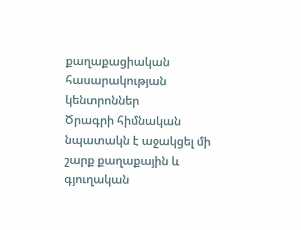քաղաքացիական հասարակության կենտրոններ
Ծրագրի հիմնական նպատակն է աջակցել մի շարք քաղաքային և գյուղական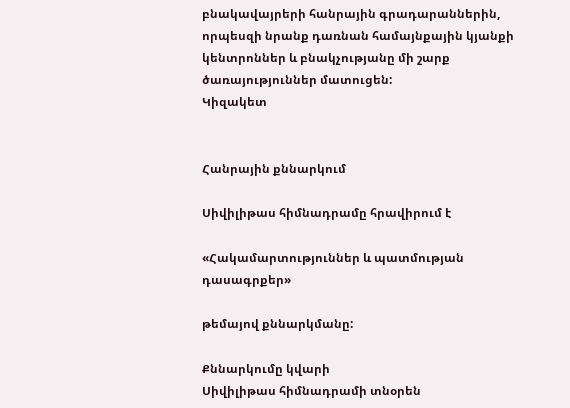բնակավայրերի հանրային գրադարաններին, որպեսզի նրանք դառնան համայնքային կյանքի կենտրոններ և բնակչությանը մի շարք ծառայություններ մատուցեն:
Կիզակետ


Հանրային քննարկում

Սիվիլիթաս հիմնադրամը հրավիրում է

«Հակամարտություններ և պատմության
դասագրքեր»

թեմայով քննարկմանը:

Քննարկումը կվարի
Սիվիլիթաս հիմնադրամի տնօրեն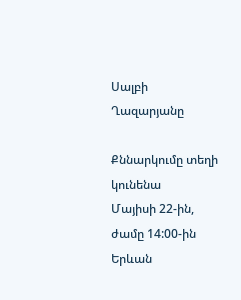Սալբի Ղազարյանը

Քննարկումը տեղի կունենա
Մայիսի 22-ին, ժամը 14:00-ին
Երևան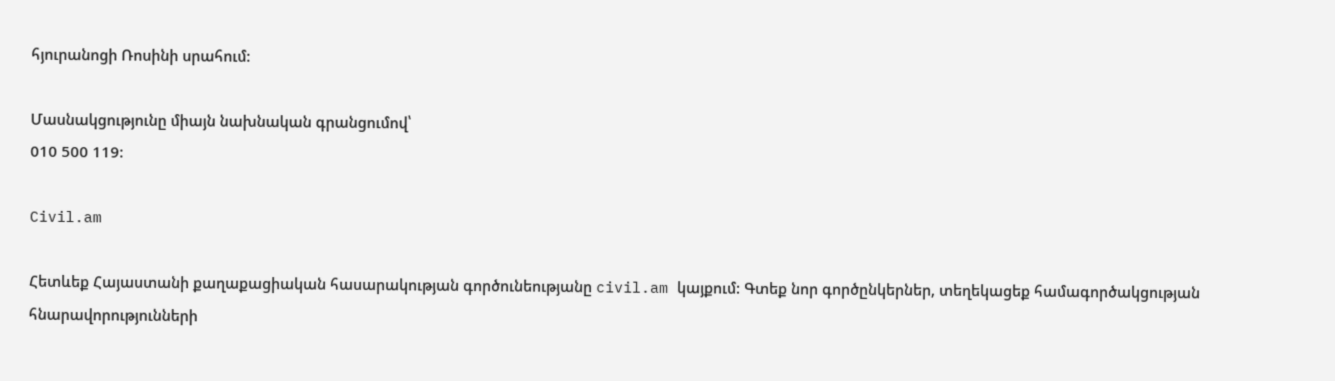հյուրանոցի Ռոսինի սրահում:

Մասնակցությունը միայն նախնական գրանցումով՝
010 500 119:

Civil.am

Հետևեք Հայաստանի քաղաքացիական հասարակության գործունեությանը civil.am կայքում: Գտեք նոր գործընկերներ, տեղեկացեք համագործակցության հնարավորությունների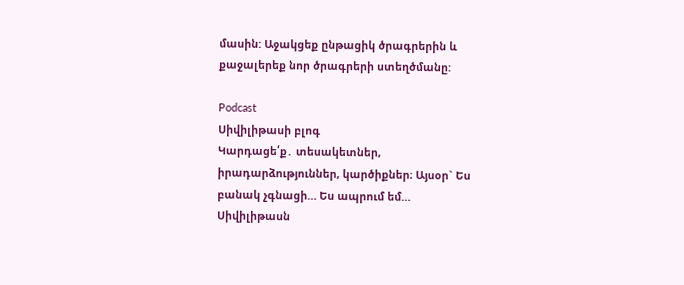մասին: Աջակցեք ընթացիկ ծրագրերին և քաջալերեք նոր ծրագրերի ստեղծմանը:

Podcast
Սիվիլիթասի բլոգ
Կարդացե՛ք․ տեսակետներ, իրադարձություններ, կարծիքներ։ Այսօր` Ես բանակ չգնացի… Ես ապրում եմ…
Սիվիլիթասն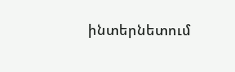ինտերնետում